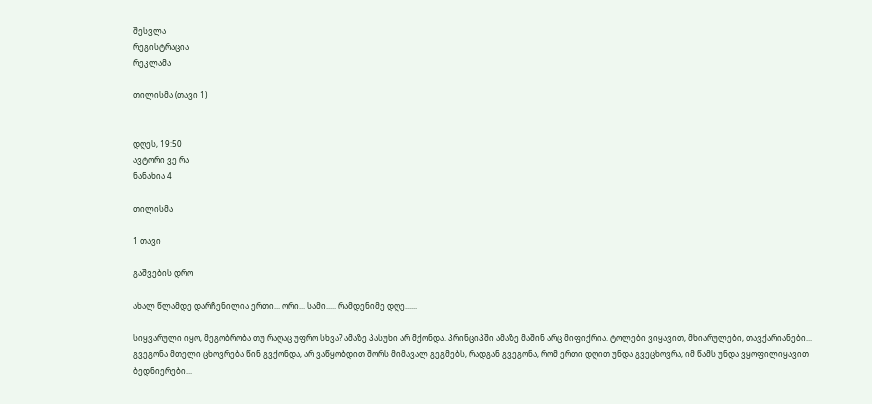შესვლა
რეგისტრაცია
რეკლამა

თილისმა (თავი 1)


დღეს, 19:50
ავტორი ვე რა
ნანახია 4

თილისმა

1 თავი

გაშვების დრო

ახალ წლამდე დარჩენილია ერთი... ორი... სამი..... რამდენიმე დღე......

სიყვარული იყო, მეგობრობა თუ რაღაც უფრო სხვა? ამაზე პასუხი არ მქონდა. პრინციპში ამაზე მაშინ არც მიფიქრია. ტოლები ვიყავით, მხიარულები, თავქარიანები... გვეგონა მთელი ცხოვრება წინ გვქონდა, არ ვაწყობდით შორს მიმავალ გეგმებს, რადგან გვეგონა, რომ ერთი დღით უნდა გვეცხოვრა, იმ წამს უნდა ვყოფილიყავით ბედნიერები...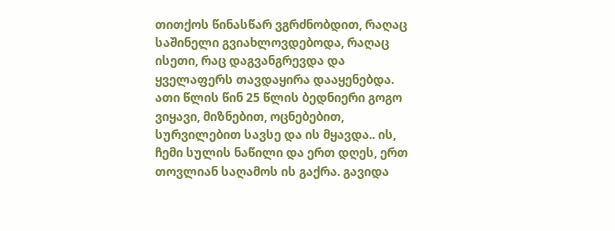თითქოს წინასწარ ვგრძნობდით, რაღაც საშინელი გვიახლოვდებოდა, რაღაც ისეთი, რაც დაგვანგრევდა და ყველაფერს თავდაყირა დააყენებდა. ათი წლის წინ 25 წლის ბედნიერი გოგო ვიყავი, მიზნებით, ოცნებებით, სურვილებით სავსე და ის მყავდა.. ის, ჩემი სულის ნაწილი და ერთ დღეს, ერთ თოვლიან საღამოს ის გაქრა. გავიდა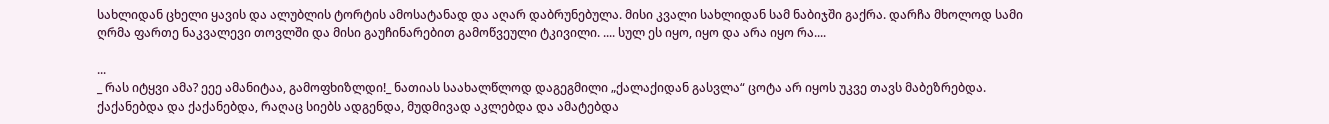სახლიდან ცხელი ყავის და ალუბლის ტორტის ამოსატანად და აღარ დაბრუნებულა. მისი კვალი სახლიდან სამ ნაბიჯში გაქრა. დარჩა მხოლოდ სამი ღრმა ფართე ნაკვალევი თოვლში და მისი გაუჩინარებით გამოწვეული ტკივილი. .... სულ ეს იყო, იყო და არა იყო რა....

...
_ რას იტყვი ამა? ეეე ამანიტაა, გამოფხიზლდი!_ ნათიას საახალწლოდ დაგეგმილი „ქალაქიდან გასვლა“ ცოტა არ იყოს უკვე თავს მაბეზრებდა. ქაქანებდა და ქაქანებდა, რაღაც სიებს ადგენდა, მუდმივად აკლებდა და ამატებდა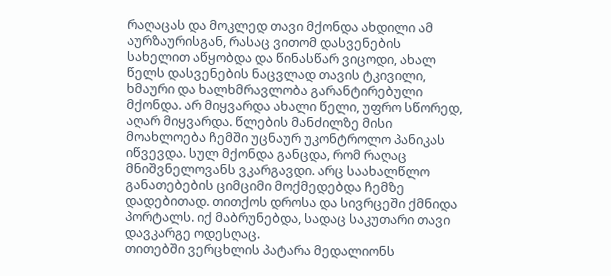რაღაცას და მოკლედ თავი მქონდა ახდილი ამ აურზაურისგან, რასაც ვითომ დასვენების სახელით აწყობდა და წინასწარ ვიცოდი, ახალ წელს დასვენების ნაცვლად თავის ტკივილი, ხმაური და ხალხმრავლობა გარანტირებული მქონდა. არ მიყვარდა ახალი წელი, უფრო სწორედ, აღარ მიყვარდა. წლების მანძილზე მისი მოახლოება ჩემში უცნაურ უკონტროლო პანიკას იწვევდა. სულ მქონდა განცდა, რომ რაღაც მნიშვნელოვანს ვკარგავდი. არც საახალწლო განათებების ციმციმი მოქმედებდა ჩემზე დადებითად. თითქოს დროსა და სივრცეში ქმნიდა პორტალს. იქ მაბრუნებდა, სადაც საკუთარი თავი დავკარგე ოდესღაც.
თითებში ვერცხლის პატარა მედალიონს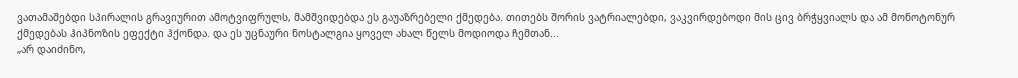ვათამაშებდი სპირალის გრავიურით ამოტვიფრულს, მამშვიდებდა ეს გაუაზრებელი ქმედება. თითებს შორის ვატრიალებდი, ვაკვირდებოდი მის ცივ ბრჭყვიალს და ამ მონოტონურ ქმედებას ჰიპნოზის ეფექტი ჰქონდა. და ეს უცნაური ნოსტალგია ყოველ ახალ წელს მოდიოდა ჩემთან...
„არ დაიძინო,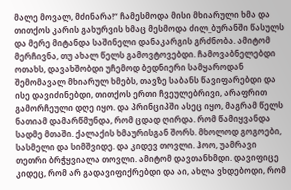მალე მოვალ, მძინარა!“ ჩამესმოდა მისი მხიარული ხმა და თითქოს კარის გახურვის ხმაც მესმოდა ძილ_ბურანში წასულს და მერე მიტანდა საშინელი დანაკარგის გრძნობა. ამიტომ მერჩივნა, თუ ახალ წელს გამოვტოვებდი. ჩამოვაბნელებდი ოთახს, დავახშობდი უჩემოდ ბედნიერი სამყაროდან შემომავალ მხიარულ ხმებს, თავზე საბანს წავიფარებდი და ისე დავიძინებდი, თითქოს ერთი ჩვეულებრივი, არაფრით გამორჩეული დღე იყო. და პრინციპში ასეც იყო, მაგრამ წელს ნათიამ დამარწმუნდა, რომ ცდად ღირდა. რომ წამიყვანდა სადმე მთაში. ქალაქის ხმაურისგან შორს. მხოლოდ გოგოები, სასმელი და სიმშვიდე. და კიდევ თოვლი. ჰოო, უამრავი თეთრი ბრჭყვიალა თოვლი. ამიტომ დავთანხმდი. დავიფიცე კიდეც, რომ არ გადავიფიქრებდი და აი, ახლა ვხდებოდი, რომ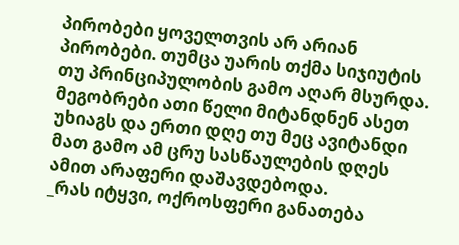პირობები ყოველთვის არ არიან პირობები. თუმცა უარის თქმა სიჯიუტის თუ პრინციპულობის გამო აღარ მსურდა. მეგობრები ათი წელი მიტანდნენ ასეთ უხიაგს და ერთი დღე თუ მეც ავიტანდი მათ გამო ამ ცრუ სასწაულების დღეს ამით არაფერი დაშავდებოდა.
_რას იტყვი, ოქროსფერი განათება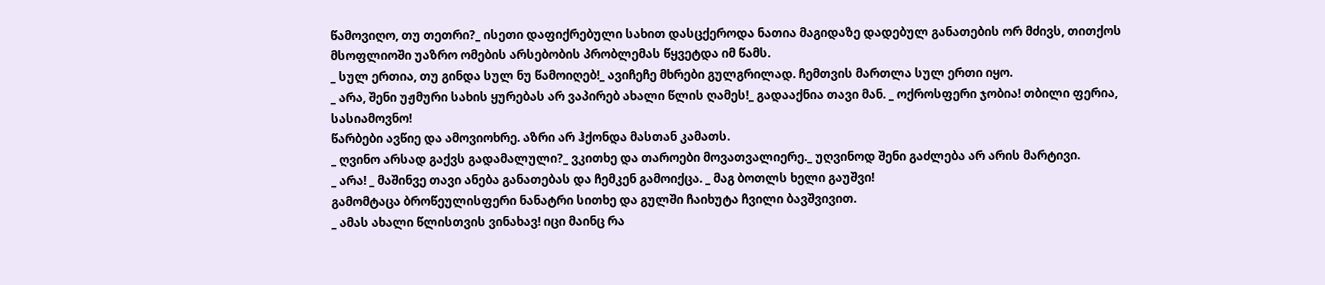წამოვიღო, თუ თეთრი?_ ისეთი დაფიქრებული სახით დასცქეროდა ნათია მაგიდაზე დადებულ განათების ორ მძივს, თითქოს მსოფლიოში უაზრო ომების არსებობის პრობლემას წყვეტდა იმ წამს.
_ სულ ერთია, თუ გინდა სულ ნუ წამოიღებ!_ ავიჩეჩე მხრები გულგრილად. ჩემთვის მართლა სულ ერთი იყო.
_ არა, შენი უჟმური სახის ყურებას არ ვაპირებ ახალი წლის ღამეს!_ გადააქნია თავი მან. _ ოქროსფერი ჯობია! თბილი ფერია, სასიამოვნო!
წარბები ავწიე და ამოვიოხრე. აზრი არ ჰქონდა მასთან კამათს.
_ ღვინო არსად გაქვს გადამალული?_ ვკითხე და თაროები მოვათვალიერე._ უღვინოდ შენი გაძლება არ არის მარტივი.
_ არა! _ მაშინვე თავი ანება განათებას და ჩემკენ გამოიქცა. _ მაგ ბოთლს ხელი გაუშვი!
გამომტაცა ბროწეულისფერი ნანატრი სითხე და გულში ჩაიხუტა ჩვილი ბავშვივით.
_ ამას ახალი წლისთვის ვინახავ! იცი მაინც რა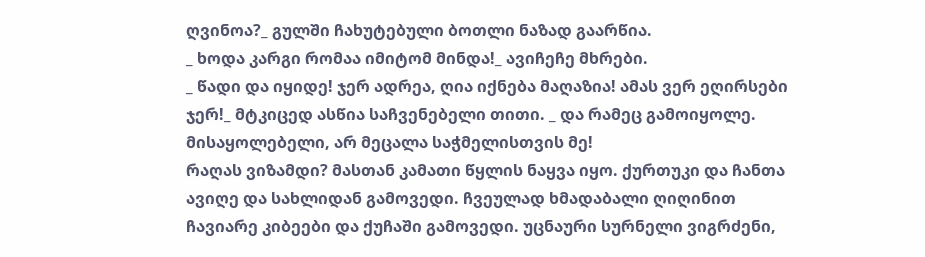ღვინოა?_ გულში ჩახუტებული ბოთლი ნაზად გაარწია.
_ ხოდა კარგი რომაა იმიტომ მინდა!_ ავიჩეჩე მხრები.
_ წადი და იყიდე! ჯერ ადრეა, ღია იქნება მაღაზია! ამას ვერ ეღირსები ჯერ!_ მტკიცედ ასწია საჩვენებელი თითი. _ და რამეც გამოიყოლე. მისაყოლებელი, არ მეცალა საჭმელისთვის მე!
რაღას ვიზამდი? მასთან კამათი წყლის ნაყვა იყო. ქურთუკი და ჩანთა ავიღე და სახლიდან გამოვედი. ჩვეულად ხმადაბალი ღიღინით ჩავიარე კიბეები და ქუჩაში გამოვედი. უცნაური სურნელი ვიგრძენი,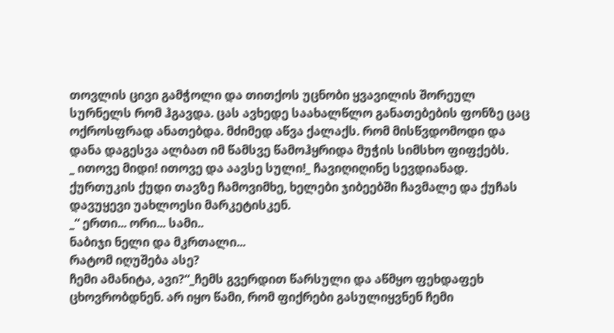თოვლის ცივი გამჭოლი და თითქოს უცნობი ყვავილის შორეულ სურნელს რომ ჰგავდა. ცას ავხედე საახალწლო განათებების ფონზე ცაც ოქროსფრად ანათებდა. მძიმედ აწვა ქალაქს. რომ მისწვდომოდი და დანა დაგესვა ალბათ იმ წამსვე წამოჰყრიდა მუჭის სიმსხო ფიფქებს.
_ ითოვე მიდი! ითოვე და აავსე სული!_ ჩავიღიღინე სევდიანად. ქურთუკის ქუდი თავზე ჩამოვიმხე, ხელები ჯიბეებში ჩავმალე და ქუჩას დავუყევი უახლოესი მარკეტისკენ.
_“ ერთი... ორი... სამი..
ნაბიჯი ნელი და მკრთალი...
რატომ იღუშება ასე?
ჩემი ამანიტა, ავი?“_ჩემს გვერდით წარსული და აწმყო ფეხდაფეხ ცხოვრობდნენ. არ იყო წამი, რომ ფიქრები გასულიყვნენ ჩემი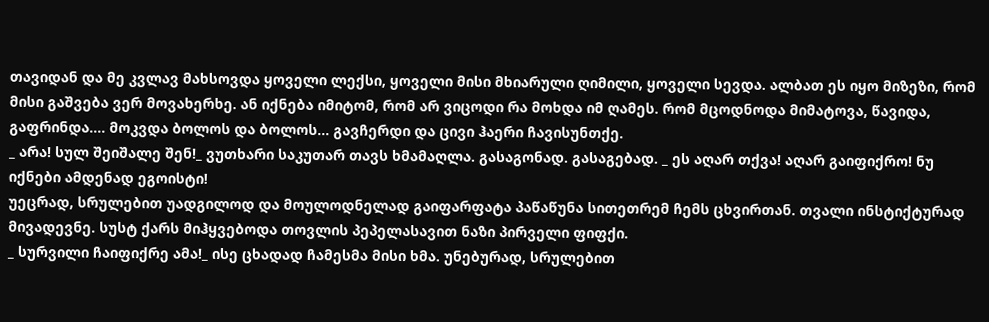თავიდან და მე კვლავ მახსოვდა ყოველი ლექსი, ყოველი მისი მხიარული ღიმილი, ყოველი სევდა. ალბათ ეს იყო მიზეზი, რომ მისი გაშვება ვერ მოვახერხე. ან იქნება იმიტომ, რომ არ ვიცოდი რა მოხდა იმ ღამეს. რომ მცოდნოდა მიმატოვა, წავიდა, გაფრინდა.... მოკვდა ბოლოს და ბოლოს... გავჩერდი და ცივი ჰაერი ჩავისუნთქე.
_ არა! სულ შეიშალე შენ!_ ვუთხარი საკუთარ თავს ხმამაღლა. გასაგონად. გასაგებად. _ ეს აღარ თქვა! აღარ გაიფიქრო! ნუ იქნები ამდენად ეგოისტი!
უეცრად, სრულებით უადგილოდ და მოულოდნელად გაიფარფატა პაწაწუნა სითეთრემ ჩემს ცხვირთან. თვალი ინსტიქტურად მივადევნე. სუსტ ქარს მიჰყვებოდა თოვლის პეპელასავით ნაზი პირველი ფიფქი.
_ სურვილი ჩაიფიქრე ამა!_ ისე ცხადად ჩამესმა მისი ხმა. უნებურად, სრულებით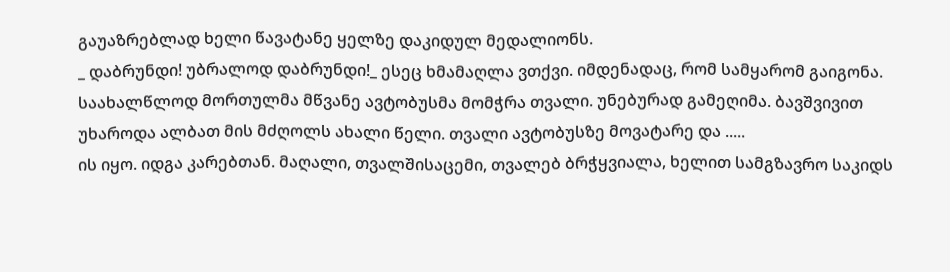გაუაზრებლად ხელი წავატანე ყელზე დაკიდულ მედალიონს.
_ დაბრუნდი! უბრალოდ დაბრუნდი!_ ესეც ხმამაღლა ვთქვი. იმდენადაც, რომ სამყარომ გაიგონა.
საახალწლოდ მორთულმა მწვანე ავტობუსმა მომჭრა თვალი. უნებურად გამეღიმა. ბავშვივით უხაროდა ალბათ მის მძღოლს ახალი წელი. თვალი ავტობუსზე მოვატარე და .....
ის იყო. იდგა კარებთან. მაღალი, თვალშისაცემი, თვალებ ბრჭყვიალა, ხელით სამგზავრო საკიდს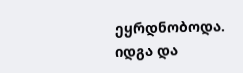ეყრდნობოდა. იდგა და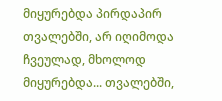მიყურებდა პირდაპირ თვალებში, არ იღიმოდა ჩვეულად, მხოლოდ მიყურებდა... თვალებში,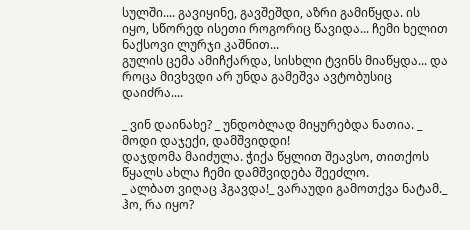სულში.... გავიყინე, გავშეშდი, აზრი გამიწყდა. ის იყო, სწორედ ისეთი როგორიც წავიდა... ჩემი ხელით ნაქსოვი ლურჯი კაშნით...
გულის ცემა ამიჩქარდა, სისხლი ტვინს მიაწყდა... და როცა მივხვდი არ უნდა გამეშვა ავტობუსიც დაიძრა....

_ ვინ დაინახე? _ უნდობლად მიყურებდა ნათია. _ მოდი დაჯექი, დამშვიდდი!
დაჯდომა მაიძულა. ჭიქა წყლით შეავსო, თითქოს წყალს ახლა ჩემი დამშვიდება შეეძლო.
_ ალბათ ვიღაც ჰგავდა!_ ვარაუდი გამოთქვა ნატამ._ ჰო, რა იყო?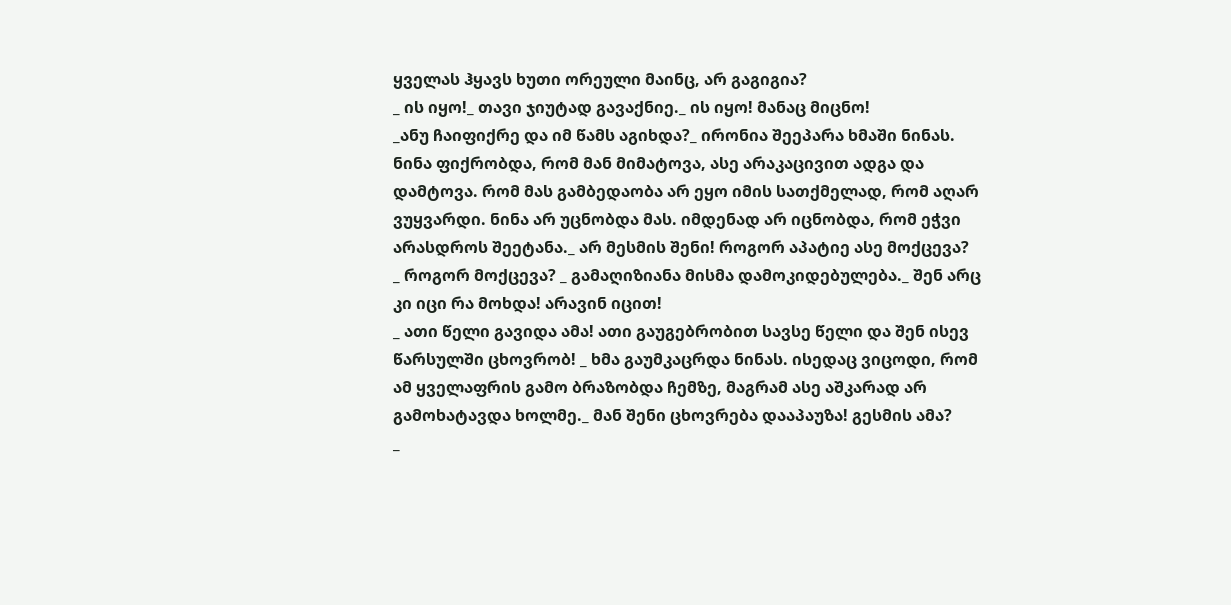ყველას ჰყავს ხუთი ორეული მაინც, არ გაგიგია?
_ ის იყო!_ თავი ჯიუტად გავაქნიე._ ის იყო! მანაც მიცნო!
_ანუ ჩაიფიქრე და იმ წამს აგიხდა?_ ირონია შეეპარა ხმაში ნინას. ნინა ფიქრობდა, რომ მან მიმატოვა, ასე არაკაცივით ადგა და დამტოვა. რომ მას გამბედაობა არ ეყო იმის სათქმელად, რომ აღარ ვუყვარდი. ნინა არ უცნობდა მას. იმდენად არ იცნობდა, რომ ეჭვი არასდროს შეეტანა._ არ მესმის შენი! როგორ აპატიე ასე მოქცევა?
_ როგორ მოქცევა? _ გამაღიზიანა მისმა დამოკიდებულება._ შენ არც კი იცი რა მოხდა! არავინ იცით!
_ ათი წელი გავიდა ამა! ათი გაუგებრობით სავსე წელი და შენ ისევ წარსულში ცხოვრობ! _ ხმა გაუმკაცრდა ნინას. ისედაც ვიცოდი, რომ ამ ყველაფრის გამო ბრაზობდა ჩემზე, მაგრამ ასე აშკარად არ გამოხატავდა ხოლმე._ მან შენი ცხოვრება დააპაუზა! გესმის ამა?
_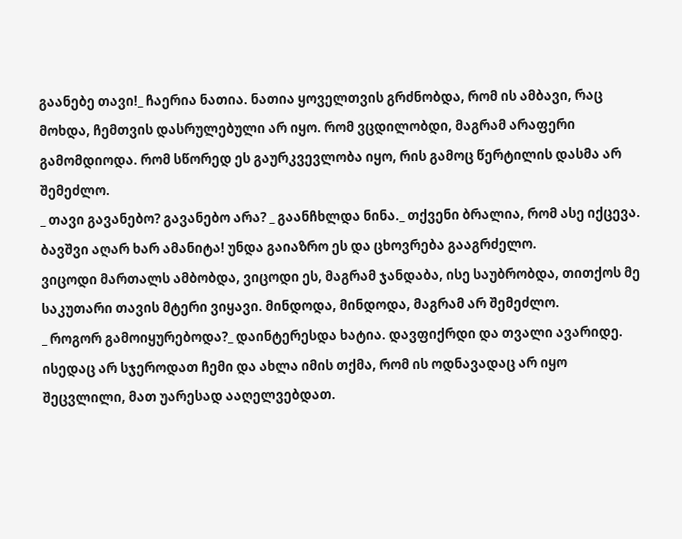გაანებე თავი!_ ჩაერია ნათია. ნათია ყოველთვის გრძნობდა, რომ ის ამბავი, რაც მოხდა, ჩემთვის დასრულებული არ იყო. რომ ვცდილობდი, მაგრამ არაფერი გამომდიოდა. რომ სწორედ ეს გაურკვევლობა იყო, რის გამოც წერტილის დასმა არ შემეძლო.
_ თავი გავანებო? გავანებო არა? _ გაანჩხლდა ნინა._ თქვენი ბრალია, რომ ასე იქცევა. ბავშვი აღარ ხარ ამანიტა! უნდა გაიაზრო ეს და ცხოვრება გააგრძელო.
ვიცოდი მართალს ამბობდა, ვიცოდი ეს, მაგრამ ჯანდაბა, ისე საუბრობდა, თითქოს მე საკუთარი თავის მტერი ვიყავი. მინდოდა, მინდოდა, მაგრამ არ შემეძლო.
_ როგორ გამოიყურებოდა?_ დაინტერესდა ხატია. დავფიქრდი და თვალი ავარიდე. ისედაც არ სჯეროდათ ჩემი და ახლა იმის თქმა, რომ ის ოდნავადაც არ იყო შეცვლილი, მათ უარესად ააღელვებდათ.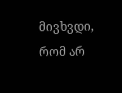მივხვდი, რომ არ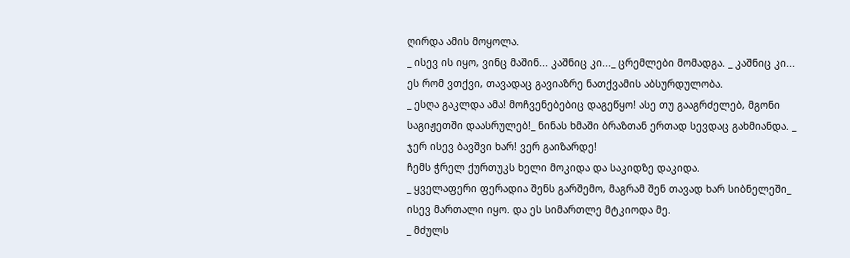ღირდა ამის მოყოლა.
_ ისევ ის იყო, ვინც მაშინ... კაშნიც კი..._ ცრემლები მომადგა. _ კაშნიც კი...
ეს რომ ვთქვი, თავადაც გავიაზრე ნათქვამის აბსურდულობა.
_ ესღა გაკლდა ამა! მოჩვენებებიც დაგეწყო! ასე თუ გააგრძელებ, მგონი საგიჟეთში დაასრულებ!_ ნინას ხმაში ბრაზთან ერთად სევდაც გახმიანდა. _ ჯერ ისევ ბავშვი ხარ! ვერ გაიზარდე!
ჩემს ჭრელ ქურთუკს ხელი მოკიდა და საკიდზე დაკიდა.
_ ყველაფერი ფერადია შენს გარშემო, მაგრამ შენ თავად ხარ სიბნელეში_ ისევ მართალი იყო. და ეს სიმართლე მტკიოდა მე.
_ მძულს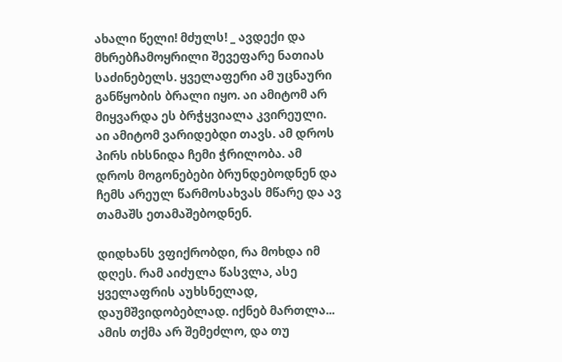ახალი წელი! მძულს! _ ავდექი და მხრებჩამოყრილი შევეფარე ნათიას საძინებელს. ყველაფერი ამ უცნაური განწყობის ბრალი იყო. აი ამიტომ არ მიყვარდა ეს ბრჭყვიალა კვირეული. აი ამიტომ ვარიდებდი თავს. ამ დროს პირს იხსნიდა ჩემი ჭრილობა. ამ დროს მოგონებები ბრუნდებოდნენ და ჩემს არეულ წარმოსახვას მწარე და ავ თამაშს ეთამაშებოდნენ.

დიდხანს ვფიქრობდი, რა მოხდა იმ დღეს. რამ აიძულა წასვლა, ასე ყველაფრის აუხსნელად, დაუმშვიდობებლად. იქნებ მართლა...
ამის თქმა არ შემეძლო, და თუ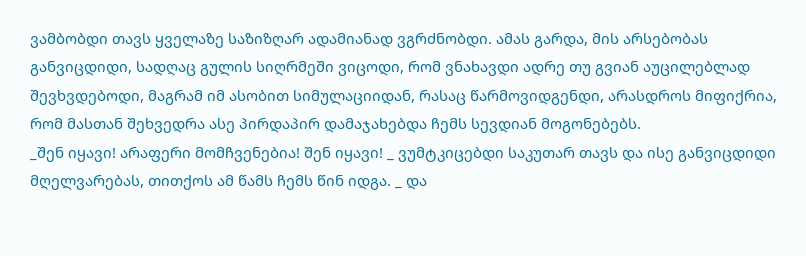ვამბობდი თავს ყველაზე საზიზღარ ადამიანად ვგრძნობდი. ამას გარდა, მის არსებობას განვიცდიდი, სადღაც გულის სიღრმეში ვიცოდი, რომ ვნახავდი ადრე თუ გვიან აუცილებლად შევხვდებოდი, მაგრამ იმ ასობით სიმულაციიდან, რასაც წარმოვიდგენდი, არასდროს მიფიქრია,
რომ მასთან შეხვედრა ასე პირდაპირ დამაჯახებდა ჩემს სევდიან მოგონებებს.
_შენ იყავი! არაფერი მომჩვენებია! შენ იყავი! _ ვუმტკიცებდი საკუთარ თავს და ისე განვიცდიდი მღელვარებას, თითქოს ამ წამს ჩემს წინ იდგა. _ და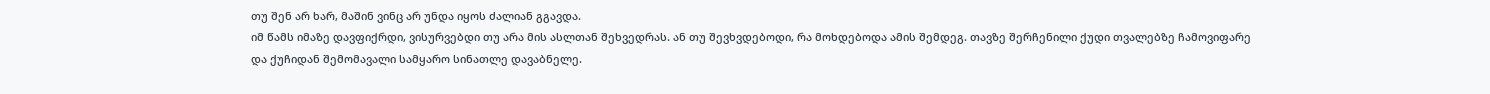თუ შენ არ ხარ, მაშინ ვინც არ უნდა იყოს ძალიან გგავდა.
იმ წამს იმაზე დავფიქრდი, ვისურვებდი თუ არა მის ასლთან შეხვედრას. ან თუ შევხვდებოდი, რა მოხდებოდა ამის შემდეგ. თავზე შერჩენილი ქუდი თვალებზე ჩამოვიფარე და ქუჩიდან შემომავალი სამყარო სინათლე დავაბნელე.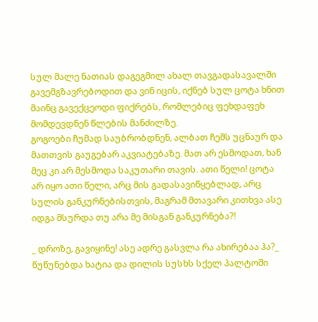სულ მალე ნათიას დაგეგმილ ახალ თავგადასავალში გავემგზავრებოდით და ვინ იცის, იქნებ სულ ცოტა ხნით მაინც გავექცეოდი ფიქრებს, რომლებიც ფეხდაფეხ მომდევდნენ წლების მანძილზე.
გოგოები ჩუმად საუბრობდნენ, ალბათ ჩემს უცნაურ და მათთვის გაუგებარ აკვიატებაზე. მათ არ ესმოდათ, ხან მეც კი არ მესმოდა საკუთარი თავის. ათი წელი! ცოტა არ იყო ათი წელი, არც მის გადასავიწყებლად, არც სულის განკურნებისთვის, მაგრამ მთავარი კითხვა ასე იდგა მსურდა თუ არა მე მისგან განკურნება?!

_ დროზე, გავიყინე! ასე ადრე გასვლა რა ახირებაა ჰა?_ წუწუნებდა ხატია და დილის სუსხს სქელ პალტოში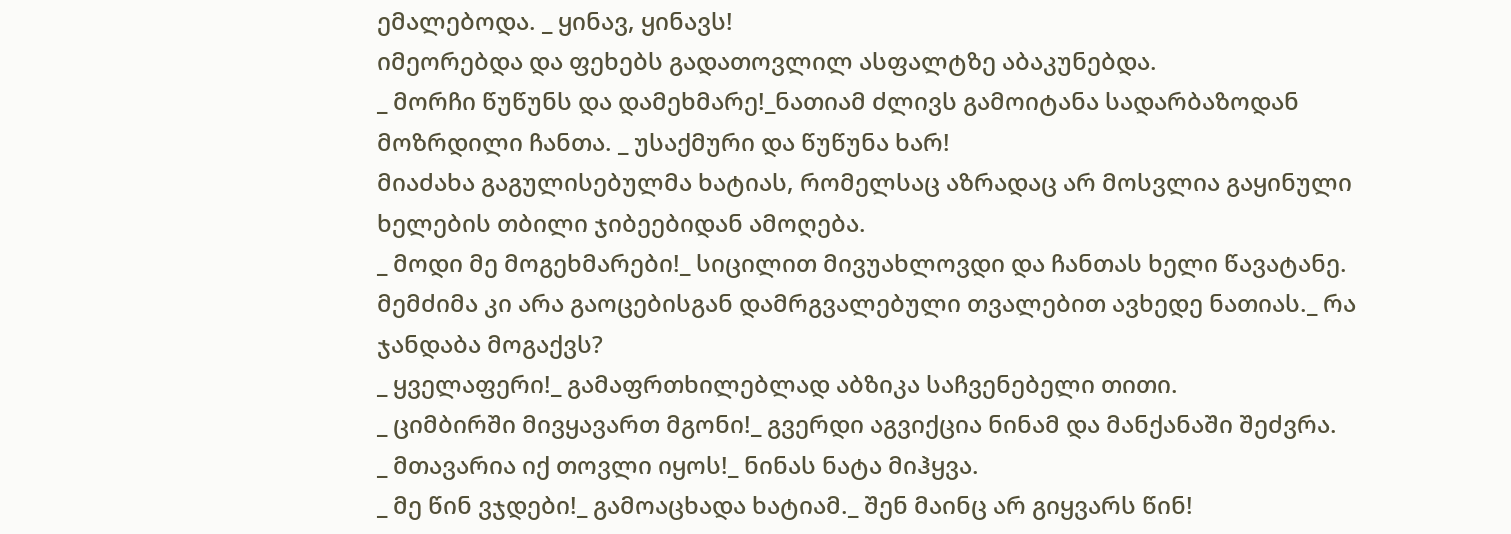ემალებოდა. _ ყინავ, ყინავს!
იმეორებდა და ფეხებს გადათოვლილ ასფალტზე აბაკუნებდა.
_ მორჩი წუწუნს და დამეხმარე!_ნათიამ ძლივს გამოიტანა სადარბაზოდან მოზრდილი ჩანთა. _ უსაქმური და წუწუნა ხარ!
მიაძახა გაგულისებულმა ხატიას, რომელსაც აზრადაც არ მოსვლია გაყინული ხელების თბილი ჯიბეებიდან ამოღება.
_ მოდი მე მოგეხმარები!_ სიცილით მივუახლოვდი და ჩანთას ხელი წავატანე. მემძიმა კი არა გაოცებისგან დამრგვალებული თვალებით ავხედე ნათიას._ რა ჯანდაბა მოგაქვს?
_ ყველაფერი!_ გამაფრთხილებლად აბზიკა საჩვენებელი თითი.
_ ციმბირში მივყავართ მგონი!_ გვერდი აგვიქცია ნინამ და მანქანაში შეძვრა.
_ მთავარია იქ თოვლი იყოს!_ ნინას ნატა მიჰყვა.
_ მე წინ ვჯდები!_ გამოაცხადა ხატიამ._ შენ მაინც არ გიყვარს წინ!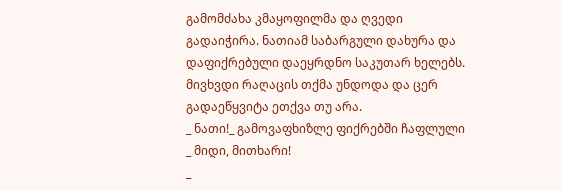გამომძახა კმაყოფილმა და ღვედი გადაიჭირა. ნათიამ საბარგული დახურა და დაფიქრებული დაეყრდნო საკუთარ ხელებს. მივხვდი რაღაცის თქმა უნდოდა და ცერ გადაეწყვიტა ეთქვა თუ არა.
_ ნათი!_ გამოვაფხიზლე ფიქრებში ჩაფლული _ მიდი, მითხარი!
_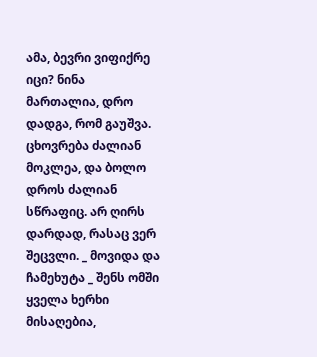ამა, ბევრი ვიფიქრე იცი? ნინა მართალია, დრო დადგა, რომ გაუშვა. ცხოვრება ძალიან მოკლეა, და ბოლო დროს ძალიან სწრაფიც. არ ღირს დარდად, რასაც ვერ შეცვლი. _ მოვიდა და ჩამეხუტა _ შენს ომში ყველა ხერხი მისაღებია,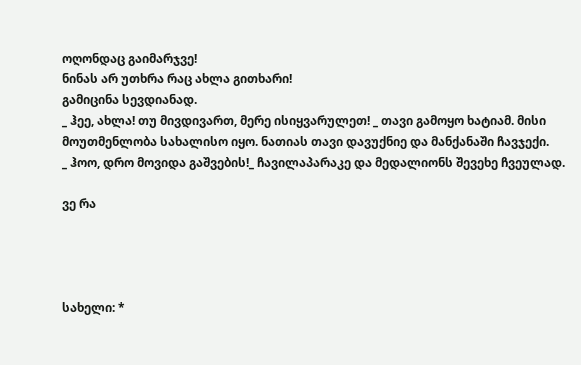ოღონდაც გაიმარჯვე!
ნინას არ უთხრა რაც ახლა გითხარი!
გამიცინა სევდიანად.
_ ჰეე, ახლა! თუ მივდივართ, მერე ისიყვარულეთ! _ თავი გამოყო ხატიამ. მისი მოუთმენლობა სახალისო იყო. ნათიას თავი დავუქნიე და მანქანაში ჩავჯექი.
_ ჰოო, დრო მოვიდა გაშვების!_ ჩავილაპარაკე და მედალიონს შევეხე ჩვეულად.

ვე რა




სახელი: *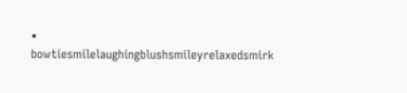• bowtiesmilelaughingblushsmileyrelaxedsmirk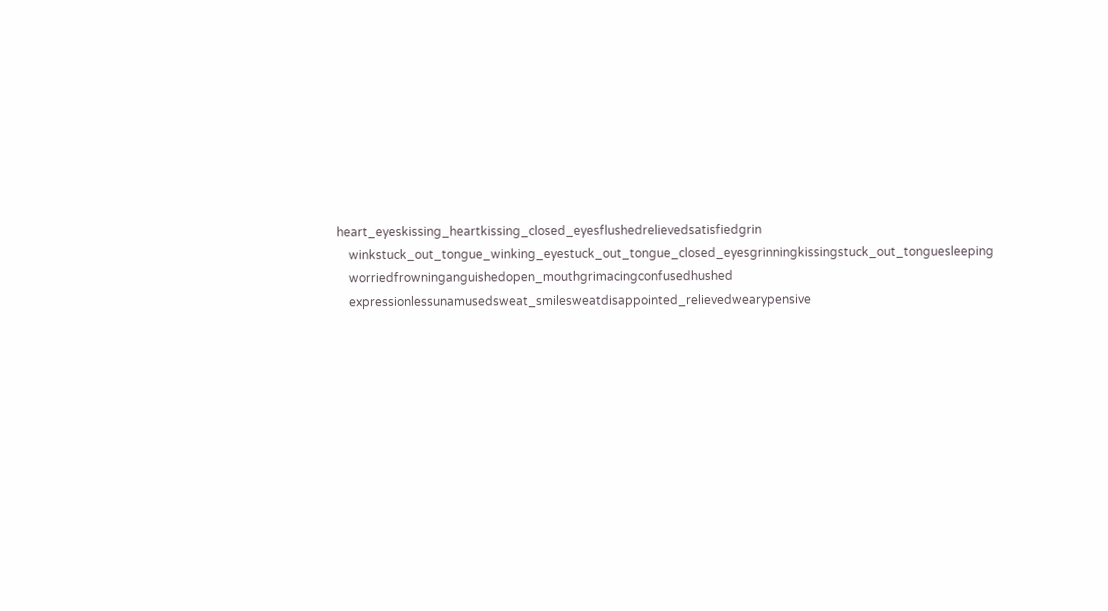heart_eyeskissing_heartkissing_closed_eyesflushedrelievedsatisfiedgrin
    winkstuck_out_tongue_winking_eyestuck_out_tongue_closed_eyesgrinningkissingstuck_out_tonguesleeping
    worriedfrowninganguishedopen_mouthgrimacingconfusedhushed
    expressionlessunamusedsweat_smilesweatdisappointed_relievedwearypensive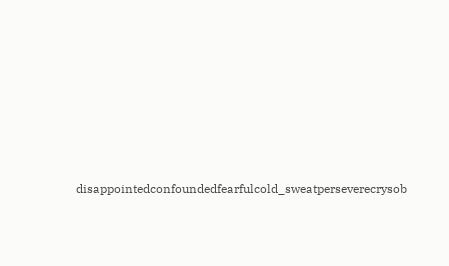disappointedconfoundedfearfulcold_sweatperseverecrysob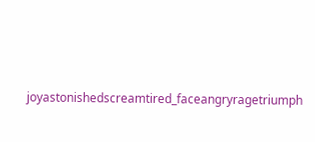joyastonishedscreamtired_faceangryragetriumph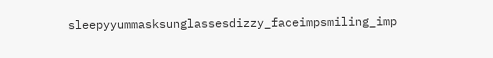sleepyyummasksunglassesdizzy_faceimpsmiling_imp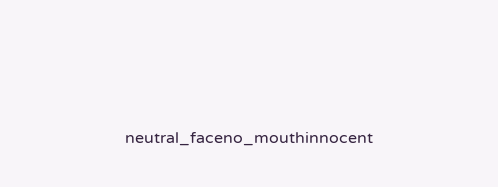neutral_faceno_mouthinnocent